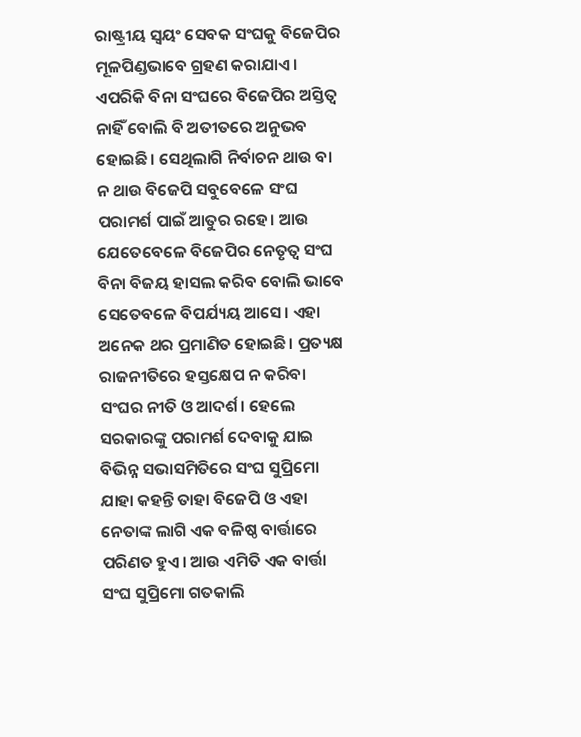ରାଷ୍ଟ୍ରୀୟ ସ୍ୱୟଂ ସେବକ ସଂଘକୁ ବିଜେପିର ମୂଳପିଣ୍ଡଭାବେ ଗ୍ରହଣ କରାଯାଏ। ଏପରିକି ବିନା ସଂଘରେ ବିଜେପିର ଅସ୍ତିତ୍ୱ ନାହିଁ ବୋଲି ବି ଅତୀତରେ ଅନୁଭବ ହୋଇଛି। ସେଥିଲାଗି ନିର୍ବାଚନ ଥାଉ ବା ନ ଥାଉ ବିଜେପି ସବୁବେଳେ ସଂଘ ପରାମର୍ଶ ପାଇଁ ଆତୁର ରହେ। ଆଉ ଯେତେବେଳେ ବିଜେପିର ନେତୃତ୍ୱ ସଂଘ ବିନା ବିଜୟ ହାସଲ କରିବ ବୋଲି ଭାବେ ସେତେବଳେ ବିପର୍ଯ୍ୟୟ ଆସେ। ଏହା ଅନେକ ଥର ପ୍ରମାଣିତ ହୋଇଛି। ପ୍ରତ୍ୟକ୍ଷ ରାଜନୀତିରେ ହସ୍ତକ୍ଷେପ ନ କରିବା ସଂଘର ନୀତି ଓ ଆଦର୍ଶ। ହେଲେ ସରକାରଙ୍କୁ ପରାମର୍ଶ ଦେବାକୁ ଯାଇ ବିଭିନ୍ନ ସଭାସମିତିରେ ସଂଘ ସୁପ୍ରିମୋ ଯାହା କହନ୍ତି ତାହା ବିଜେପି ଓ ଏହା ନେତାଙ୍କ ଲାଗି ଏକ ବଳିଷ୍ଠ ବାର୍ତ୍ତାରେ ପରିଣତ ହୁଏ। ଆଉ ଏମିତି ଏକ ବାର୍ତ୍ତା ସଂଘ ସୁପ୍ରିମୋ ଗତକାଲି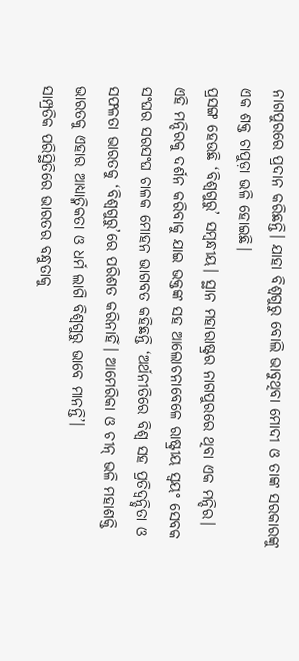ନାଗପୁରରେ ପ୍ରଦାନ କରିଛନ୍ତି। ଯାହା ବିଶ୍ୱଗୁରୁ ବୋଲି ଭାବୁଥିବା ମୋଦୀ ଓ ତାଙ୍କ ସରକାରଙ୍କୁ ଏକ ଶକ୍ତ ଚାପୁଡ଼ା ଭଳି ହୋଇଛି।
ପ୍ରସଙ୍ଗ ହେଉଛି ‘ବିଶ୍ୱଗୁରୁ’ ସମ୍ବନ୍ଧୀୟ। ସ୍ଥାନ ମହାରାଷ୍ଟ୍ରର ନାଗପୁରରେ ଥିବା ଏକ ମନ୍ଦିର। ଏହି ମନ୍ଦିରକୁ ଦର୍ଶନ କରିବାକୁ ଯାଇ ଭକ୍ତଙ୍କ ସହ ଆଲୋଚନାବେଳେ ରାଷ୍ଟ୍ରୀୟ ସ୍ୱୟଂ ସେବକ ସଂଘର ସରସଂଘ ଚାଳକ ମୋହନ ଭାଗବତ କହିଛନ୍ତି ‘ଅର୍ଥନୀତିରେ ବିଶ୍ୱ ସହ ପ୍ରତିଦ୍ୱନ୍ଦ୍ୱିତା ଓ ସଫଳତା ଭାରତକୁ ‘ବିଶ୍ୱଗୁରୁ’ରେ ପରିଶତ କରିନାହିଁ। ଆମେରିକା ଓ ଚୀନ୍ ଭଳି ମହାଶକ୍ତି ଭାରତକୁ ଏହାର ଆଧ୍ୟାତ୍ମିକତା ଓ ଧର୍ମ ଲାଗି ବିଶ୍ୱଗୁରୁ ଭାବେ ମାନନ୍ତି’।
ସାମ୍ପ୍ରତିକ ପରିସ୍ଥିତିରେ ଭାରତର ବନ୍ଧୁତାକୁ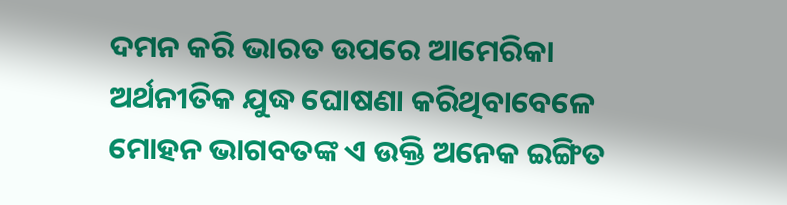ଦମନ କରି ଭାରତ ଉପରେ ଆମେରିକା ଅର୍ଥନୀତିକ ଯୁଦ୍ଧ ଘୋଷଣା କରିଥିବାବେଳେ ମୋହନ ଭାଗବତଙ୍କ ଏ ଉକ୍ତି ଅନେକ ଇଙ୍ଗିତ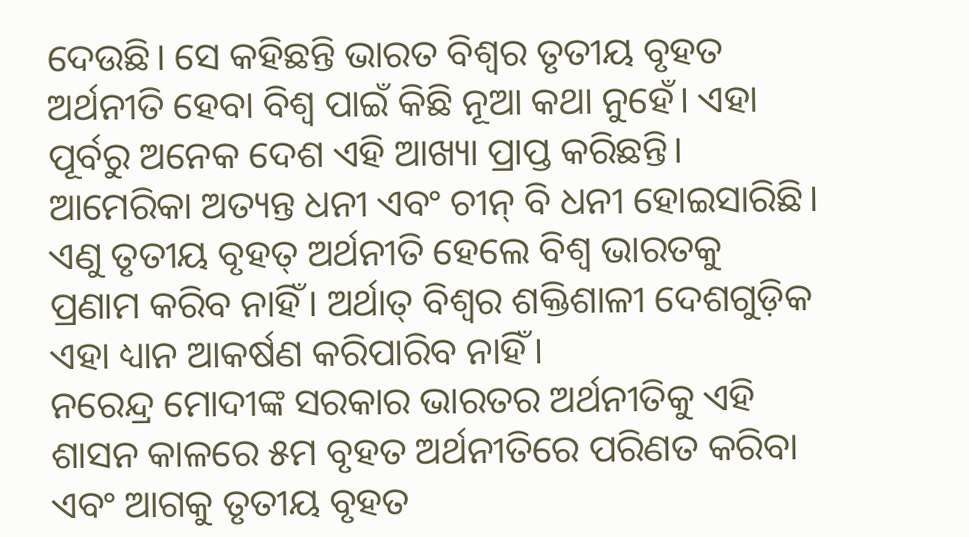ଦେଉଛି। ସେ କହିଛନ୍ତି ଭାରତ ବିଶ୍ୱର ତୃତୀୟ ବୃହତ ଅର୍ଥନୀତି ହେବା ବିଶ୍ୱ ପାଇଁ କିଛି ନୂଆ କଥା ନୁହେଁ। ଏହା ପୂର୍ବରୁ ଅନେକ ଦେଶ ଏହି ଆଖ୍ୟା ପ୍ରାପ୍ତ କରିଛନ୍ତି। ଆମେରିକା ଅତ୍ୟନ୍ତ ଧନୀ ଏବଂ ଚୀନ୍ ବି ଧନୀ ହୋଇସାରିଛି। ଏଣୁ ତୃତୀୟ ବୃହତ୍ ଅର୍ଥନୀତି ହେଲେ ବିଶ୍ୱ ଭାରତକୁ ପ୍ରଣାମ କରିବ ନାହିଁ। ଅର୍ଥାତ୍ ବିଶ୍ୱର ଶକ୍ତିଶାଳୀ ଦେଶଗୁଡ଼ିକ ଏହା ଧ୍ୟାନ ଆକର୍ଷଣ କରିପାରିବ ନାହିଁ।
ନରେନ୍ଦ୍ର ମୋଦୀଙ୍କ ସରକାର ଭାରତର ଅର୍ଥନୀତିକୁ ଏହି ଶାସନ କାଳରେ ୫ମ ବୃହତ ଅର୍ଥନୀତିରେ ପରିଣତ କରିବା ଏବଂ ଆଗକୁ ତୃତୀୟ ବୃହତ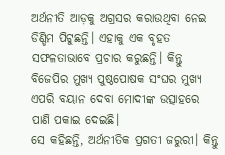ଅର୍ଥନୀତି ଆଡ଼କୁ ଅଗ୍ରସର କରାଉଥିବା ନେଇ ଡିଣ୍ଡିମ ପିଟୁଛନ୍ତି। ଏହାକୁ ଏକ ବୃହତ ସଫଳତାଭାବେ ପ୍ରଚାର କରୁଛନ୍ତି। କିନ୍ତୁ ବିଜେପିର ମୁଖ୍ୟ ପୁଷ୍ଠପୋଷକ ସଂଘର ମୁଖ୍ୟ ଏପରି ବୟାନ ଦେବା ମୋଦୀଙ୍କ ଉତ୍ସାହରେ ପାଣି ପକାଇ ଦେଇଛି।
ସେ କହିଛନ୍ତି, ଅର୍ଥନୀତିକ ପ୍ରଗତୀ ଜରୁରୀ। କିନ୍ତୁ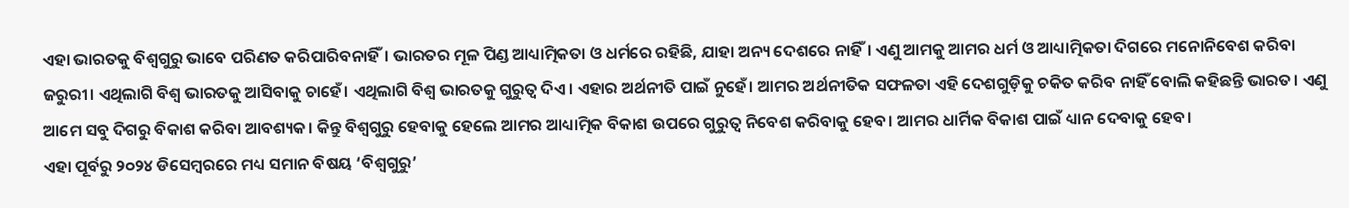ଏହା ଭାରତକୁ ବିଶ୍ୱଗୁରୁ ଭାବେ ପରିଣତ କରିପାରିବନାହିଁ। ଭାରତର ମୂଳ ପିଣ୍ଡ ଆଧ୍ୟାତ୍ମିକତା ଓ ଧର୍ମରେ ରହିଛି, ଯାହା ଅନ୍ୟ ଦେଶରେ ନାହିଁ। ଏଣୁ ଆମକୁ ଆମର ଧର୍ମ ଓ ଆଧ୍ୟାତ୍ମିକତା ଦିଗରେ ମନୋନିବେଶ କରିବା ଜରୁରୀ। ଏଥିଲାଗି ବିଶ୍ୱ ଭାରତକୁ ଆସିବାକୁ ଚାହେଁ। ଏଥିଲାଗି ବିଶ୍ୱ ଭାରତକୁ ଗୁରୁତ୍ୱ ଦିଏ। ଏହାର ଅର୍ଥନୀତି ପାଇଁ ନୁହେଁ। ଆମର ଅର୍ଥନୀତିକ ସଫଳତା ଏହି ଦେଶଗୁଡ଼ିକୁ ଚକିତ କରିବ ନାହିଁ ବୋଲି କହିଛନ୍ତି ଭାରତ। ଏଣୁ ଆମେ ସବୁ ଦିଗରୁ ବିକାଶ କରିବା ଆବଶ୍ୟକ। କିନ୍ତୁ ବିଶ୍ୱଗୁରୁ ହେବାକୁ ହେଲେ ଆମର ଆଧ୍ୟାତ୍ମିକ ବିକାଶ ଉପରେ ଗୁରୁତ୍ୱ ନିବେଶ କରିବାକୁ ହେବ। ଆମର ଧାର୍ମିକ ବିକାଶ ପାଇଁ ଧ୍ୟାନ ଦେବାକୁ ହେବ।
ଏହା ପୂର୍ବରୁ ୨୦୨୪ ଡିସେମ୍ବରରେ ମଧ୍ୟ ସମାନ ବିଷୟ ‘ବିଶ୍ୱଗୁରୁ’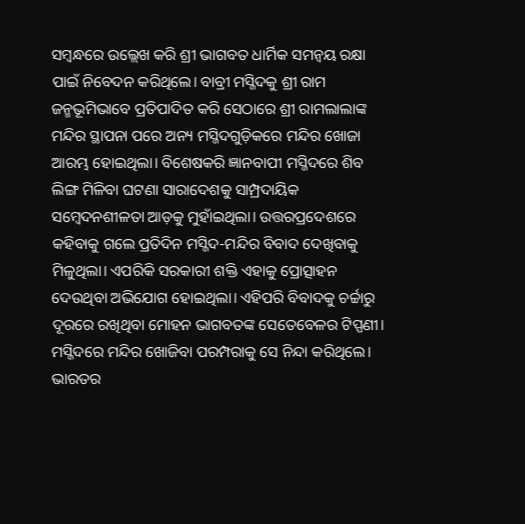ସମ୍ବନ୍ଧରେ ଉଲ୍ଲେଖ କରି ଶ୍ରୀ ଭାଗବତ ଧାର୍ମିକ ସମନ୍ୱୟ ରକ୍ଷା ପାଇଁ ନିବେଦନ କରିଥିଲେ। ବାବ୍ରୀ ମସ୍ଜିଦକୁ ଶ୍ରୀ ରାମ ଜନ୍ମଭୂମିଭାବେ ପ୍ରତିପାଦିତ କରି ସେଠାରେ ଶ୍ରୀ ରାମଲାଲାଙ୍କ ମନ୍ଦିର ସ୍ଥାପନା ପରେ ଅନ୍ୟ ମସ୍ଜିଦଗୁଡ଼ିକରେ ମନ୍ଦିର ଖୋଜା ଆରମ୍ଭ ହୋଇଥିଲା। ବିଶେଷକରି ଜ୍ଞାନବାପୀ ମସ୍ଜିଦରେ ଶିବ ଲିଙ୍ଗ ମିଳିବା ଘଟଣା ସାରାଦେଶକୁ ସାମ୍ପ୍ରଦାୟିକ ସମ୍ବେଦନଶୀଳତା ଆଡ଼କୁ ମୁହାଁଇଥିଲା। ଉତ୍ତରପ୍ରଦେଶରେ କହିବାକୁ ଗଲେ ପ୍ରତିଦିନ ମସ୍ଜିଦ-ମନ୍ଦିର ବିବାଦ ଦେଖିବାକୁ ମିଳୁଥିଲା। ଏପରିକି ସରକାରୀ ଶକ୍ତି ଏହାକୁ ପ୍ରୋତ୍ସାହନ ଦେଉଥିବା ଅଭିଯୋଗ ହୋଇଥିଲା। ଏହିପରି ବିବାଦକୁ ଚର୍ଚ୍ଚାରୁ ଦୂରରେ ରଖିଥିବା ମୋହନ ଭାଗବତଙ୍କ ସେତେବେଳର ଟିପ୍ପଣୀ। ମସ୍ଜିଦରେ ମନ୍ଦିର ଖୋଜିବା ପରମ୍ପରାକୁ ସେ ନିନ୍ଦା କରିଥିଲେ। ଭାରତର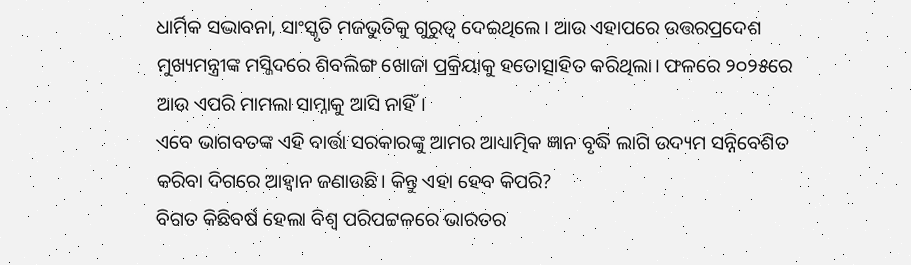ଧାର୍ମିକ ସଦ୍ଭାବନା, ସାଂସ୍କୃତି ମଜଭୁତିକୁ ଗୁରୁତ୍ୱ ଦେଇଥିଲେ। ଆଉ ଏହାପରେ ଉତ୍ତରପ୍ରଦେଶ ମୁଖ୍ୟମନ୍ତ୍ରୀଙ୍କ ମସ୍ଜିଦରେ ଶିବଲିଙ୍ଗ ଖୋଜା ପ୍ରକ୍ରିୟାକୁ ହତୋତ୍ସାହିତ କରିଥିଲା। ଫଳରେ ୨୦୨୫ରେ ଆଉ ଏପରି ମାମଲା ସାମ୍ନାକୁ ଆସି ନାହିଁ।
ଏବେ ଭାଗବତଙ୍କ ଏହି ବାର୍ତ୍ତା ସରକାରଙ୍କୁ ଆମର ଆଧ୍ୟାତ୍ମିକ ଜ୍ଞାନ ବୃଦ୍ଧି ଲାଗି ଉଦ୍ୟମ ସନ୍ନିବେଶିତ କରିବା ଦିଗରେ ଆହ୍ୱାନ ଜଣାଉଛି। କିନ୍ତୁ ଏହା ହେବ କିପରି?
ବିଗତ କିଛିବର୍ଷ ହେଲା ବିଶ୍ୱ ପରିପଟ୍ଟଳରେ ଭାରତର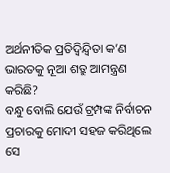ଅର୍ଥନୀତିକ ପ୍ରତିଦ୍ୱିନ୍ଦ୍ୱିତା କ’ଣ ଭାରତକୁ ନୂଆ ଶତ୍ରୁ ଆମନ୍ତ୍ରଣ କରିଛି?
ବନ୍ଧୁ ବୋଲି ଯେଉଁ ଟ୍ରମ୍ପଙ୍କ ନିର୍ବାଚନ ପ୍ରଚାରକୁ ମୋଦୀ ସହଜ କରିଥିଲେ ସେ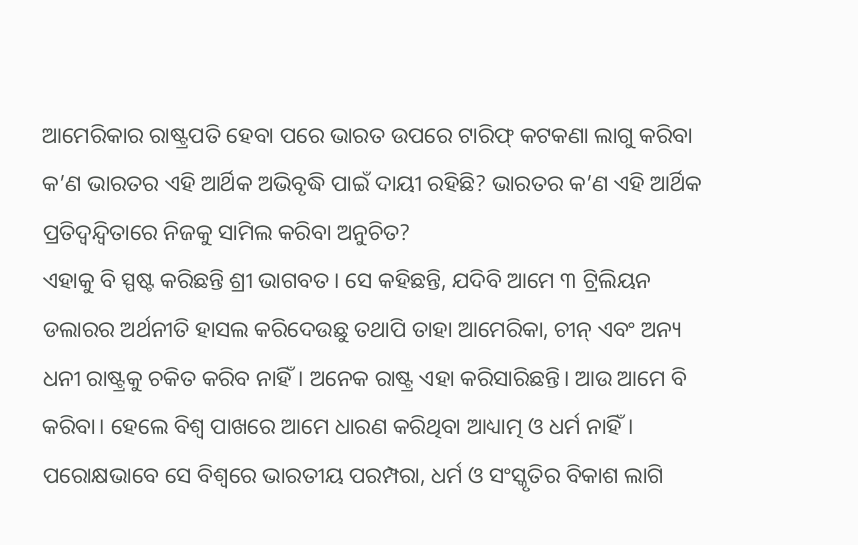ଆମେରିକାର ରାଷ୍ଟ୍ରପତି ହେବା ପରେ ଭାରତ ଉପରେ ଟାରିଫ୍ କଟକଣା ଲାଗୁ କରିବା କ’ଣ ଭାରତର ଏହି ଆର୍ଥିକ ଅଭିବୃଦ୍ଧି ପାଇଁ ଦାୟୀ ରହିଛି? ଭାରତର କ’ଣ ଏହି ଆର୍ଥିକ ପ୍ରତିଦ୍ୱନ୍ଦ୍ୱିତାରେ ନିଜକୁ ସାମିଲ କରିବା ଅନୁଚିତ?
ଏହାକୁ ବି ସ୍ପଷ୍ଟ କରିଛନ୍ତି ଶ୍ରୀ ଭାଗବତ। ସେ କହିଛନ୍ତି, ଯଦିବି ଆମେ ୩ ଟ୍ରିଲିୟନ ଡଲାରର ଅର୍ଥନୀତି ହାସଲ କରିଦେଉଛୁ ତଥାପି ତାହା ଆମେରିକା, ଚୀନ୍ ଏବଂ ଅନ୍ୟ ଧନୀ ରାଷ୍ଟ୍ରକୁ ଚକିତ କରିବ ନାହିଁ। ଅନେକ ରାଷ୍ଟ୍ର ଏହା କରିସାରିଛନ୍ତି। ଆଉ ଆମେ ବି କରିବା। ହେଲେ ବିଶ୍ୱ ପାଖରେ ଆମେ ଧାରଣ କରିଥିବା ଆଧ୍ୟାତ୍ମ ଓ ଧର୍ମ ନାହିଁ।
ପରୋକ୍ଷଭାବେ ସେ ବିଶ୍ୱରେ ଭାରତୀୟ ପରମ୍ପରା, ଧର୍ମ ଓ ସଂସ୍କୃତିର ବିକାଶ ଲାଗି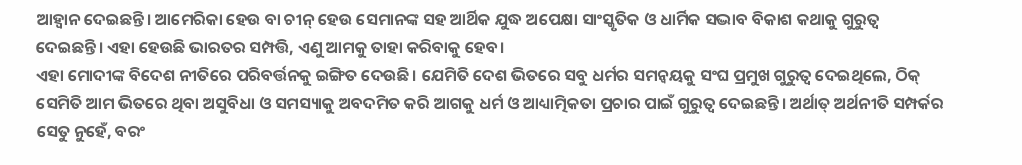ଆହ୍ୱାନ ଦେଇଛନ୍ତି। ଆମେରିକା ହେଉ ବା ଚୀନ୍ ହେଉ ସେମାନଙ୍କ ସହ ଆର୍ଥିକ ଯୁଦ୍ଧ ଅପେକ୍ଷା ସାଂସ୍କୃତିକ ଓ ଧାର୍ମିକ ସଦ୍ଭାବ ବିକାଶ କଥାକୁ ଗୁରୁତ୍ୱ ଦେଇଛନ୍ତି। ଏହା ହେଉଛି ଭାରତର ସମ୍ପତ୍ତି, ଏଣୁ ଆମକୁ ତାହା କରିବାକୁ ହେବ।
ଏହା ମୋଦୀଙ୍କ ବିଦେଶ ନୀତିରେ ପରିବର୍ତ୍ତନକୁ ଇଙ୍ଗିତ ଦେଉଛି। ଯେମିତି ଦେଶ ଭିତରେ ସବୁ ଧର୍ମର ସମନ୍ୱୟକୁ ସଂଘ ପ୍ରମୁଖ ଗୁରୁତ୍ୱ ଦେଇଥିଲେ, ଠିକ୍ ସେମିତି ଆମ ଭିତରେ ଥିବା ଅସୁବିଧା ଓ ସମସ୍ୟାକୁ ଅବଦମିତ କରି ଆଗକୁ ଧର୍ମ ଓ ଆଧ୍ୟାତ୍ମିକତା ପ୍ରଚାର ପାଇଁ ଗୁରୁତ୍ୱ ଦେଇଛନ୍ତି। ଅର୍ଥାତ୍ ଅର୍ଥନୀତି ସମ୍ପର୍କର ସେତୁ ନୁହେଁ, ବରଂ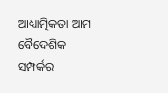ଆଧ୍ୟାତ୍ମିକତା ଆମ ବୈଦେଶିକ ସମ୍ପର୍କର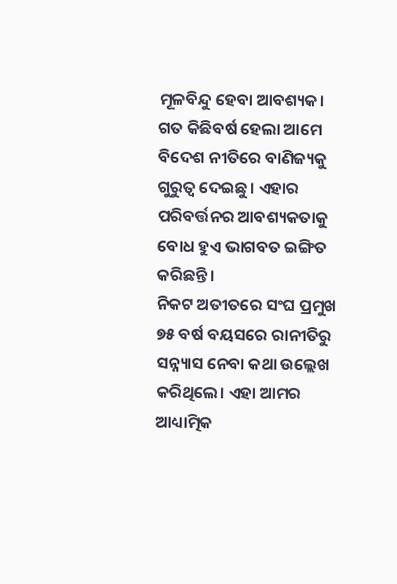ମୂଳବିନ୍ଦୁ ହେବା ଆବଶ୍ୟକ। ଗତ କିଛିବର୍ଷ ହେଲା ଆମେ ବିଦେଶ ନୀତିରେ ବାଣିଜ୍ୟକୁ ଗୁରୁତ୍ୱ ଦେଇଛୁ। ଏହାର ପରିବର୍ତ୍ତନର ଆବଶ୍ୟକତାକୁ ବୋଧ ହୁଏ ଭାଗବତ ଇଙ୍ଗିତ କରିଛନ୍ତି।
ନିକଟ ଅତୀତରେ ସଂଘ ପ୍ରମୁଖ ୭୫ ବର୍ଷ ବୟସରେ ରାନୀତିରୁ ସନ୍ନ୍ୟାସ ନେବା କଥା ଉଲ୍ଲେଖ କରିଥିଲେ। ଏହା ଆମର ଆଧ୍ୟାତ୍ମିକ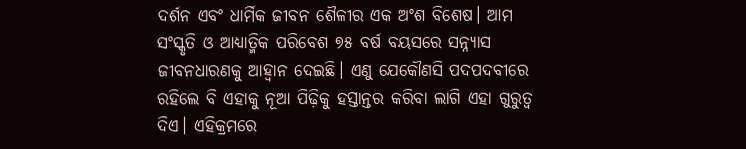ଦର୍ଶନ ଏବଂ ଧାର୍ମିକ ଜୀବନ ଶୈଳୀର ଏକ ଅଂଶ ବିଶେଷ। ଆମ ସଂସ୍କୃତି ଓ ଆଧ୍ୟାତ୍ମିକ ପରିବେଶ ୭୫ ବର୍ଷ ବୟସରେ ସନ୍ନ୍ୟାସ ଜୀବନଧାରଣକୁ ଆହ୍ୱାନ ଦେଇଛି। ଏଣୁ ଯେକୌଣସି ପଦପଦବୀରେ ରହିଲେ ବି ଏହାକୁ ନୂଆ ପିଢ଼ିକୁ ହସ୍ତାନ୍ତର କରିବା ଲାଗି ଏହା ଗୁରୁତ୍ୱ ଦିଏ। ଏହିକ୍ରମରେ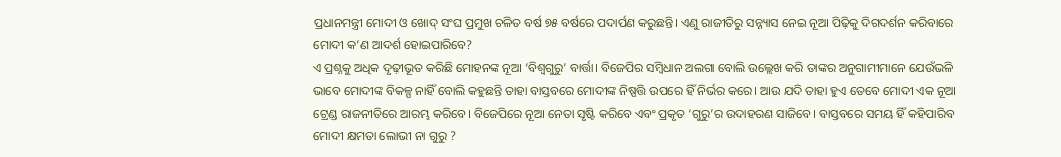ପ୍ରଧାନମନ୍ତ୍ରୀ ମୋଦୀ ଓ ଖୋଦ୍ ସଂଘ ପ୍ରମୁଖ ଚଳିତ ବର୍ଷ ୭୫ ବର୍ଷରେ ପଦାର୍ପଣ କରୁଛନ୍ତି। ଏଣୁ ରାଜୀତିରୁ ସନ୍ନ୍ୟାସ ନେଇ ନୂଆ ପିଢ଼ିକୁ ଦିଗଦର୍ଶନ କରିବାରେ ମୋଦୀ କ’ଣ ଆଦର୍ଶ ହୋଇପାରିବେ?
ଏ ପ୍ରଶ୍ନକୁ ଅଧିକ ଦୃଢ଼ୀଭୂତ କରିଛି ମୋହନଙ୍କ ନୂଆ ‘ବିଶ୍ୱଗୁରୁ’ ବାର୍ତ୍ତା। ବିଜେପିର ସମ୍ବିଧାନ ଅଲଗା ବୋଲି ଉଲ୍ଲେଖ କରି ତାଙ୍କର ଅନୁଗାମୀମାନେ ଯେଉଁଭଳି ଭାବେ ମୋଦୀଙ୍କ ବିକଳ୍ପ ନାହିଁ ବୋଲି କହୁଛନ୍ତି ତାହା ବାସ୍ତବରେ ମୋଦୀଙ୍କ ନିଷ୍ପତ୍ତି ଉପରେ ହିଁ ନିର୍ଭର କରେ। ଆଉ ଯଦି ତାହା ହୁଏ ତେବେ ମୋଦୀ ଏକ ନୂଆ ଟ୍ରେଣ୍ଡ ରାଜନୀତିରେ ଆରମ୍ଭ କରିବେ। ବିଜେପିରେ ନୂଆ ନେତା ସୃଷ୍ଟି କରିବେ ଏବଂ ପ୍ରକୃତ ‘ଗୁରୁ’ର ଉଦାହରଣ ସାଜିବେ। ବାସ୍ତବରେ ସମୟ ହିଁ କହିପାରିବ ମୋଦୀ କ୍ଷମତା ଲୋଭୀ ନା ଗୁରୁ ?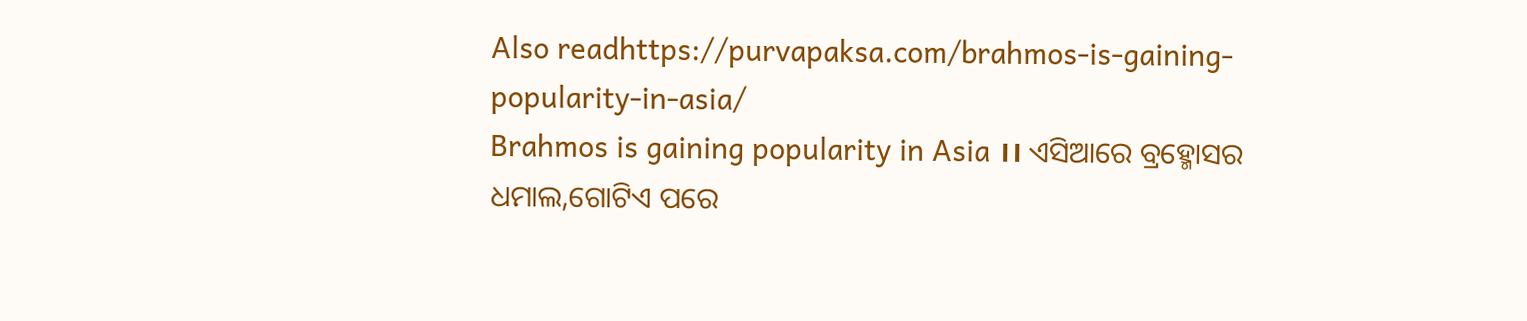Also readhttps://purvapaksa.com/brahmos-is-gaining-popularity-in-asia/
Brahmos is gaining popularity in Asia ।। ଏସିଆରେ ବ୍ରହ୍ମୋସର ଧମାଲ,ଗୋଟିଏ ପରେ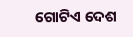ଗୋଟିଏ ଦେଶ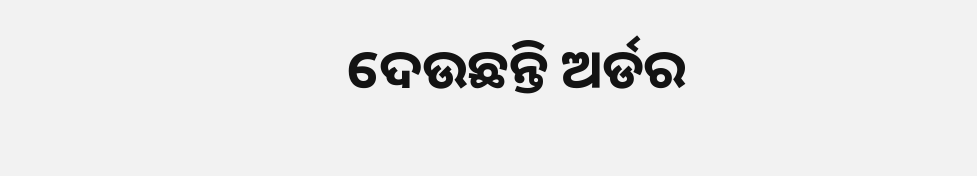ଦେଉଛନ୍ତି ଅର୍ଡର